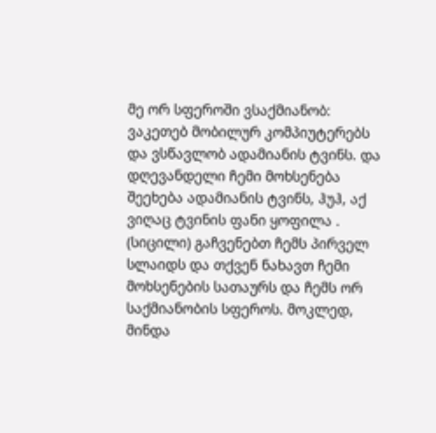მე ორ სფეროში ვსაქმიანობ: ვაკეთებ მობილურ კომპიუტერებს და ვსწავლობ ადამიანის ტვინს. და დღევანდელი ჩემი მოხსენება შეეხება ადამიანის ტვინს, ჰუჰ, აქ ვიღაც ტვინის ფანი ყოფილა . (სიცილი) გაჩვენებთ ჩემს პირველ სლაიდს და თქვენ ნახავთ ჩემი მოხსენების სათაურს და ჩემს ორ საქმიანობის სფეროს. მოკლედ, მინდა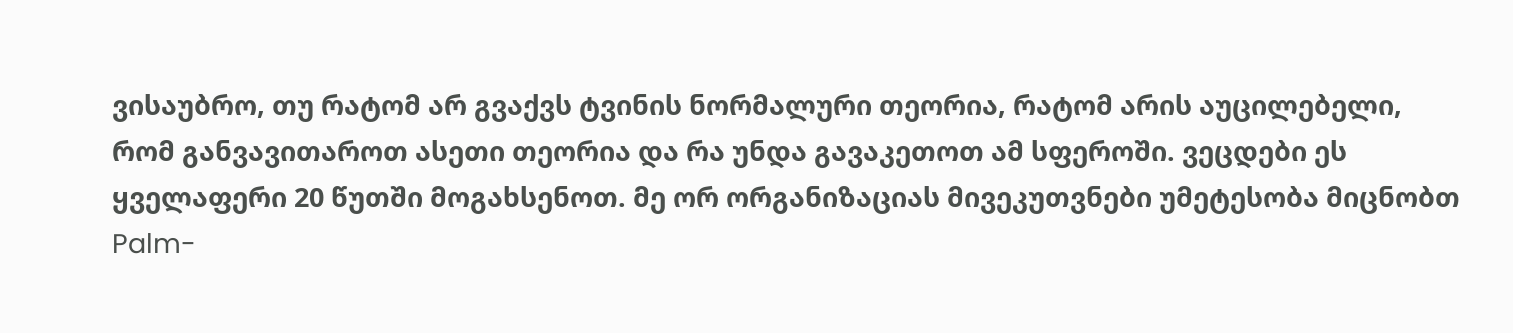ვისაუბრო, თუ რატომ არ გვაქვს ტვინის ნორმალური თეორია, რატომ არის აუცილებელი, რომ განვავითაროთ ასეთი თეორია და რა უნდა გავაკეთოთ ამ სფეროში. ვეცდები ეს ყველაფერი 20 წუთში მოგახსენოთ. მე ორ ორგანიზაციას მივეკუთვნები უმეტესობა მიცნობთ Palm-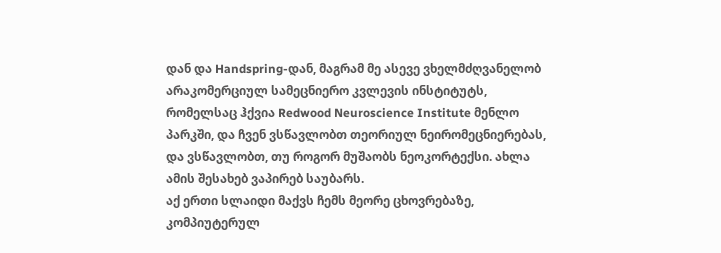დან და Handspring-დან, მაგრამ მე ასევე ვხელმძღვანელობ არაკომერციულ სამეცნიერო კვლევის ინსტიტუტს, რომელსაც ჰქვია Redwood Neuroscience Institute მენლო პარკში, და ჩვენ ვსწავლობთ თეორიულ ნეირომეცნიერებას, და ვსწავლობთ, თუ როგორ მუშაობს ნეოკორტექსი. ახლა ამის შესახებ ვაპირებ საუბარს.
აქ ერთი სლაიდი მაქვს ჩემს მეორე ცხოვრებაზე, კომპიუტერულ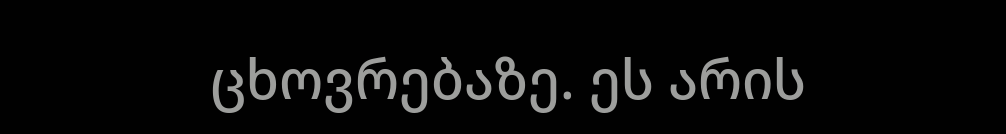ცხოვრებაზე. ეს არის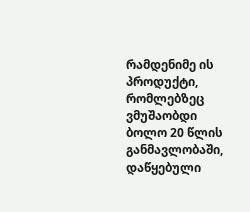რამდენიმე ის პროდუქტი, რომლებზეც ვმუშაობდი ბოლო 20 წლის განმავლობაში, დაწყებული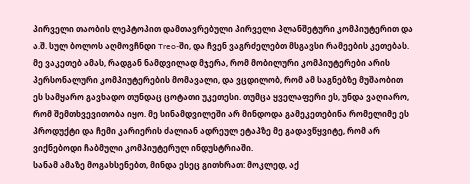პირველი თაობის ლეპტოპით დამთავრებული პირველი პლანშეტური კომპიუტერით და ა.შ. სულ ბოლოს აღმოვჩნდი Treo-ში, და ჩვენ ვაგრძელებთ მსგავსი რამეების კეთებას. მე ვაკეთებ ამას, რადგან ნამდვილად მჯერა, რომ მობილური კომპიუტერები არის პერსონალური კომპიუტერების მომავალი, და ვცდილობ, რომ ამ საგნებზე მუშაობით ეს სამყარო გავხადო თუნდაც ცოტათი უკეთესი. თუმცა ყველაფერი ეს, უნდა ვაღიარო, რომ შემთხვევითობა იყო. მე სინამდვილეში არ მინდოდა გამეკეთებინა რომელიმე ეს პროდუქტი და ჩემი კარიერის ძალიან ადრეულ ეტაპზე მე გადავწყვიტე, რომ არ ვიქნებოდი ჩაბმული კომპიუტერულ ინდუსტრიაში.
სანამ ამაზე მოგახსენებთ, მინდა ესეც გითხრათ: მოკლედ, აქ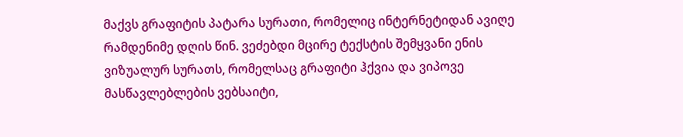მაქვს გრაფიტის პატარა სურათი, რომელიც ინტერნეტიდან ავიღე რამდენიმე დღის წინ. ვეძებდი მცირე ტექსტის შემყვანი ენის ვიზუალურ სურათს, რომელსაც გრაფიტი ჰქვია და ვიპოვე მასწავლებლების ვებსაიტი,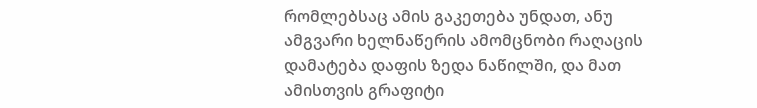რომლებსაც ამის გაკეთება უნდათ, ანუ ამგვარი ხელნაწერის ამომცნობი რაღაცის დამატება დაფის ზედა ნაწილში, და მათ ამისთვის გრაფიტი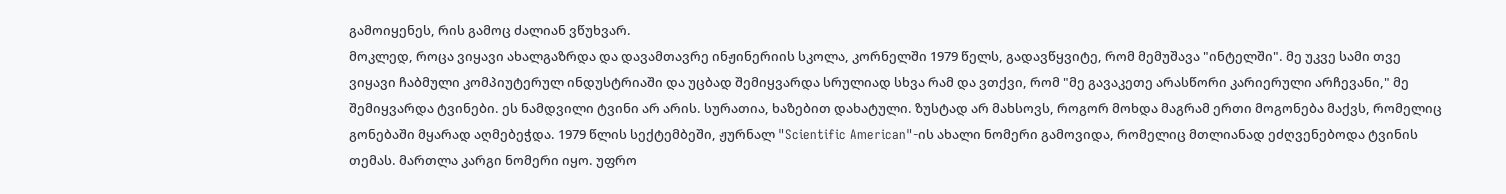გამოიყენეს, რის გამოც ძალიან ვწუხვარ.
მოკლედ, როცა ვიყავი ახალგაზრდა და დავამთავრე ინჟინერიის სკოლა, კორნელში 1979 წელს, გადავწყვიტე, რომ მემუშავა "ინტელში". მე უკვე სამი თვე ვიყავი ჩაბმული კომპიუტერულ ინდუსტრიაში და უცბად შემიყვარდა სრულიად სხვა რამ და ვთქვი, რომ "მე გავაკეთე არასწორი კარიერული არჩევანი," მე შემიყვარდა ტვინები. ეს ნამდვილი ტვინი არ არის. სურათია, ხაზებით დახატული. ზუსტად არ მახსოვს, როგორ მოხდა მაგრამ ერთი მოგონება მაქვს, რომელიც გონებაში მყარად აღმებეჭდა. 1979 წლის სექტემბეში, ჟურნალ "Scientific American"-ის ახალი ნომერი გამოვიდა, რომელიც მთლიანად ეძღვენებოდა ტვინის თემას. მართლა კარგი ნომერი იყო. უფრო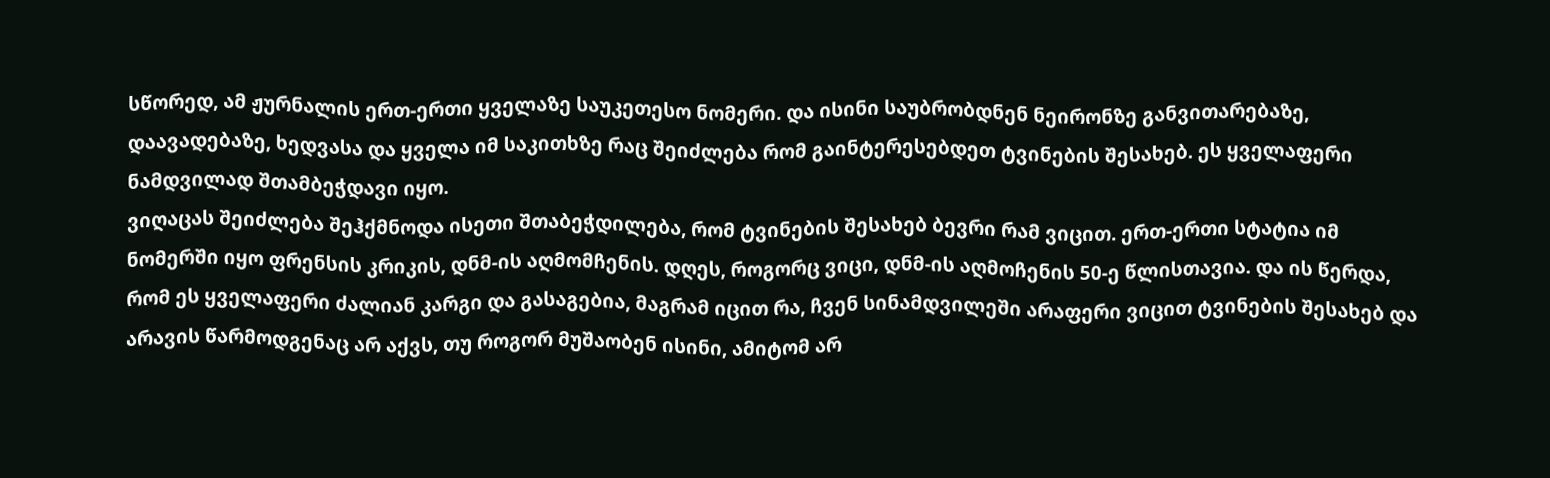სწორედ, ამ ჟურნალის ერთ-ერთი ყველაზე საუკეთესო ნომერი. და ისინი საუბრობდნენ ნეირონზე განვითარებაზე, დაავადებაზე, ხედვასა და ყველა იმ საკითხზე რაც შეიძლება რომ გაინტერესებდეთ ტვინების შესახებ. ეს ყველაფერი ნამდვილად შთამბეჭდავი იყო.
ვიღაცას შეიძლება შეჰქმნოდა ისეთი შთაბეჭდილება, რომ ტვინების შესახებ ბევრი რამ ვიცით. ერთ-ერთი სტატია იმ ნომერში იყო ფრენსის კრიკის, დნმ-ის აღმომჩენის. დღეს, როგორც ვიცი, დნმ-ის აღმოჩენის 50-ე წლისთავია. და ის წერდა, რომ ეს ყველაფერი ძალიან კარგი და გასაგებია, მაგრამ იცით რა, ჩვენ სინამდვილეში არაფერი ვიცით ტვინების შესახებ და არავის წარმოდგენაც არ აქვს, თუ როგორ მუშაობენ ისინი, ამიტომ არ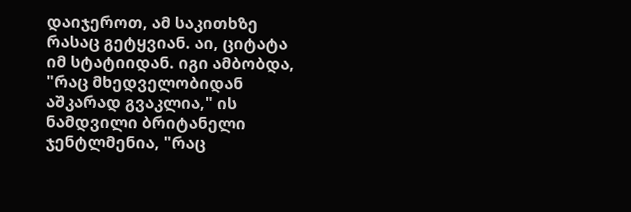დაიჯეროთ, ამ საკითხზე რასაც გეტყვიან. აი, ციტატა იმ სტატიიდან. იგი ამბობდა, "რაც მხედველობიდან აშკარად გვაკლია," ის ნამდვილი ბრიტანელი ჯენტლმენია, "რაც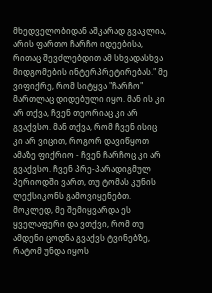მხედველობიდან აშკარად გვაკლია, არის ფართო ჩარჩო იდეებისა, რითაც შევძლებდით ამ სხვადასხვა მიდგომების ინტერპრეტირებას." მე ვიფიქრე, რომ სიტყვა "ჩარჩო" მართლაც დიდებული იყო. მან ის კი არ თქვა, ჩვენ თეორიაც კი არ გვაქვსო. მან თქვა, რომ ჩვენ ისიც კი არ ვიცით, როგორ დავიწყოთ ამაზე ფიქრიო - ჩვენ ჩარჩოც კი არ გვაქვსო. ჩვენ პრე-პარადიგმულ პერიოდში ვართ, თუ ტომას კუნის ლექსიკონს გამოვიყენებთ. მოკლედ, მე შემიყვარდა ეს ყველაფერი და ვთქვი, რომ თუ ამდენი ცოდნა გვაქვს ტვინებზე, რატომ უნდა იყოს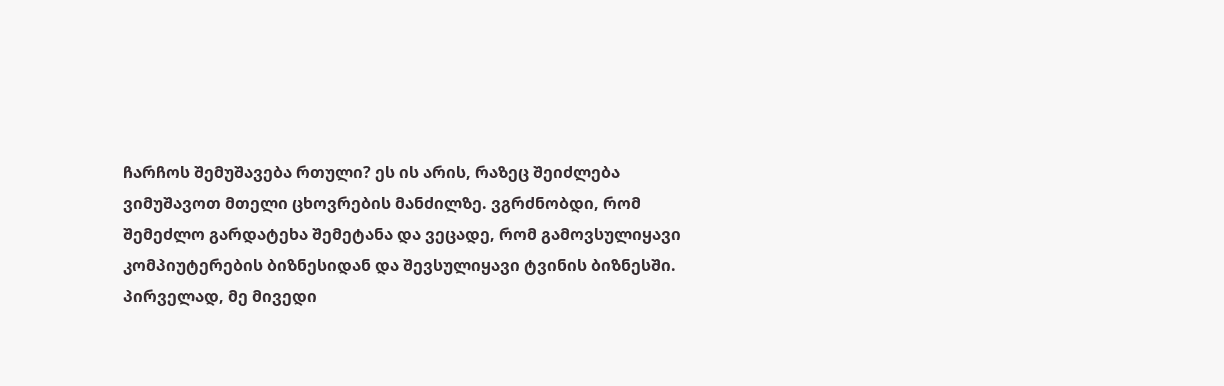ჩარჩოს შემუშავება რთული? ეს ის არის, რაზეც შეიძლება ვიმუშავოთ მთელი ცხოვრების მანძილზე. ვგრძნობდი, რომ შემეძლო გარდატეხა შემეტანა და ვეცადე, რომ გამოვსულიყავი კომპიუტერების ბიზნესიდან და შევსულიყავი ტვინის ბიზნესში.
პირველად, მე მივედი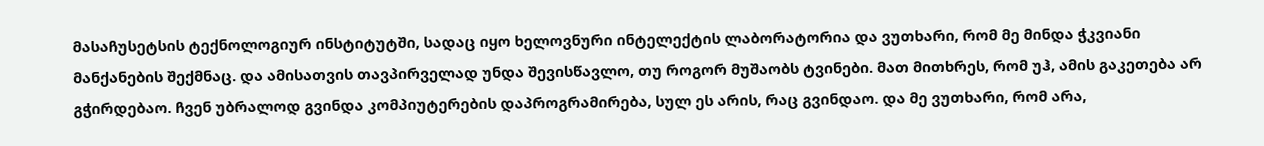მასაჩუსეტსის ტექნოლოგიურ ინსტიტუტში, სადაც იყო ხელოვნური ინტელექტის ლაბორატორია და ვუთხარი, რომ მე მინდა ჭკვიანი მანქანების შექმნაც. და ამისათვის თავპირველად უნდა შევისწავლო, თუ როგორ მუშაობს ტვინები. მათ მითხრეს, რომ უჰ, ამის გაკეთება არ გჭირდებაო. ჩვენ უბრალოდ გვინდა კომპიუტერების დაპროგრამირება, სულ ეს არის, რაც გვინდაო. და მე ვუთხარი, რომ არა,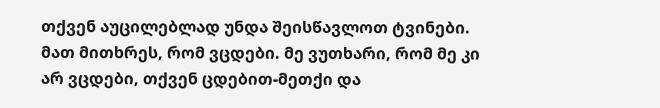თქვენ აუცილებლად უნდა შეისწავლოთ ტვინები. მათ მითხრეს, რომ ვცდები. მე ვუთხარი, რომ მე კი არ ვცდები, თქვენ ცდებით-მეთქი და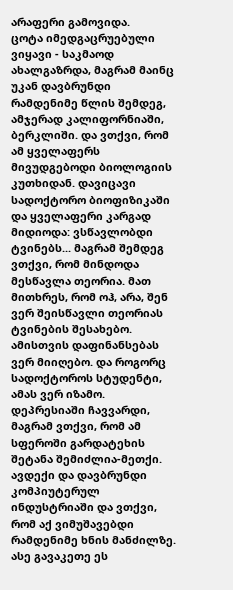არაფერი გამოვიდა.
ცოტა იმედგაცრუებული ვიყავი - საკმაოდ ახალგაზრდა, მაგრამ მაინც უკან დავბრუნდი რამდენიმე წლის შემდეგ, ამჯერად კალიფორნიაში, ბერკლიში. და ვთქვი, რომ ამ ყველაფერს მივუდგებოდი ბიოლოგიის კუთხიდან. დავიცავი სადოქტორო ბიოფიზიკაში და ყველაფერი კარგად მიდიოდა: ვსწავლობდი ტვინებს... მაგრამ შემდეგ ვთქვი, რომ მინდოდა მესწავლა თეორია. მათ მითხრეს, რომ ოჰ, არა, შენ ვერ შეისწავლი თეორიას ტვინების შესახებო. ამისთვის დაფინანსებას ვერ მიიღებო. და როგორც სადოქტოროს სტუდენტი, ამას ვერ იზამო. დეპრესიაში ჩავვარდი, მაგრამ ვთქვი, რომ ამ სფეროში გარდატეხის შეტანა შემიძლია-მეთქი. ავდექი და დავბრუნდი კომპიუტერულ ინდუსტრიაში და ვთქვი, რომ აქ ვიმუშავებდი რამდენიმე ხნის მანძილზე. ასე გავაკეთე ეს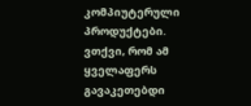კომპიუტერული პროდუქტები.
ვთქვი, რომ ამ ყველაფერს გავაკეთებდი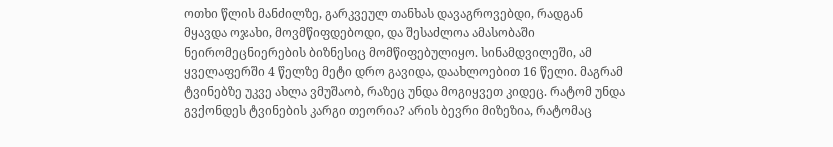ოთხი წლის მანძილზე, გარკვეულ თანხას დავაგროვებდი, რადგან მყავდა ოჯახი, მოვმწიფდებოდი, და შესაძლოა ამასობაში ნეირომეცნიერების ბიზნესიც მომწიფებულიყო. სინამდვილეში, ამ ყველაფერში 4 წელზე მეტი დრო გავიდა, დაახლოებით 16 წელი. მაგრამ ტვინებზე უკვე ახლა ვმუშაობ, რაზეც უნდა მოგიყვეთ კიდეც. რატომ უნდა გვქონდეს ტვინების კარგი თეორია? არის ბევრი მიზეზია, რატომაც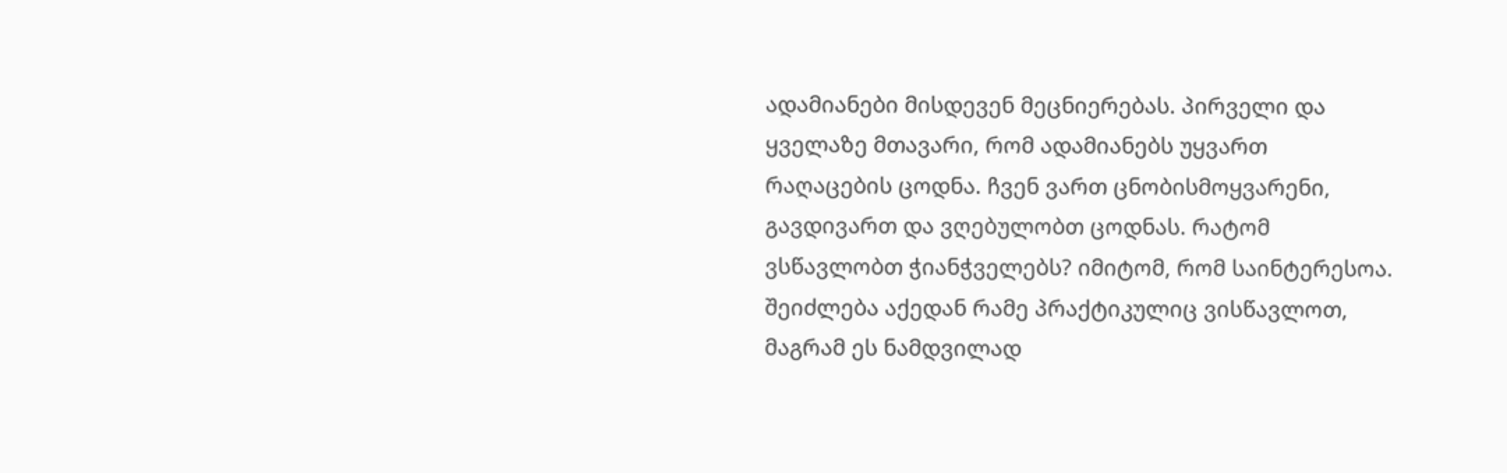ადამიანები მისდევენ მეცნიერებას. პირველი და ყველაზე მთავარი, რომ ადამიანებს უყვართ რაღაცების ცოდნა. ჩვენ ვართ ცნობისმოყვარენი, გავდივართ და ვღებულობთ ცოდნას. რატომ ვსწავლობთ ჭიანჭველებს? იმიტომ, რომ საინტერესოა. შეიძლება აქედან რამე პრაქტიკულიც ვისწავლოთ, მაგრამ ეს ნამდვილად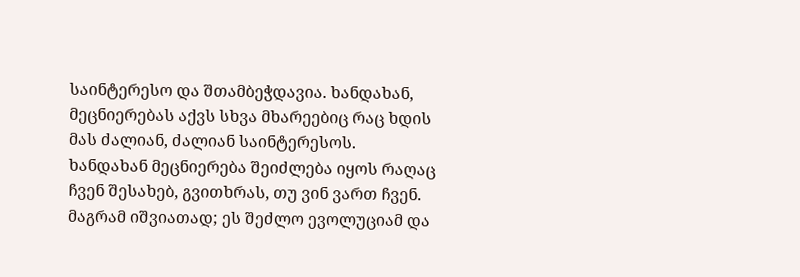საინტერესო და შთამბეჭდავია. ხანდახან, მეცნიერებას აქვს სხვა მხარეებიც რაც ხდის მას ძალიან, ძალიან საინტერესოს.
ხანდახან მეცნიერება შეიძლება იყოს რაღაც ჩვენ შესახებ, გვითხრას, თუ ვინ ვართ ჩვენ. მაგრამ იშვიათად; ეს შეძლო ევოლუციამ და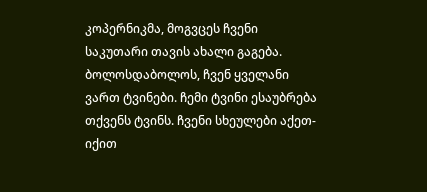კოპერნიკმა, მოგვცეს ჩვენი საკუთარი თავის ახალი გაგება. ბოლოსდაბოლოს, ჩვენ ყველანი ვართ ტვინები. ჩემი ტვინი ესაუბრება თქვენს ტვინს. ჩვენი სხეულები აქეთ-იქით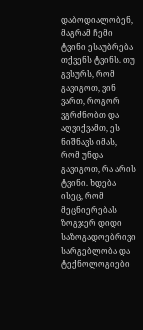დაბოდიალობენ, მაგრამ ჩემი ტვინი ესაუბრება თქვენს ტვინს. თუ გვსურს, რომ გავიგოთ, ვინ ვართ, როგორ ვგრძნობთ და აღვიქვამთ, ეს ნიშნავს იმას, რომ უნდა გავიგოთ, რა არის ტვინი. ხდება ისეც, რომ მეცნიერებას ზოგჯერ დიდი საზოგადოებრივი სარგებლობა და ტექნოლოგიები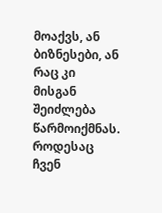მოაქვს, ან ბიზნესები, ან რაც კი მისგან შეიძლება წარმოიქმნას. როდესაც ჩვენ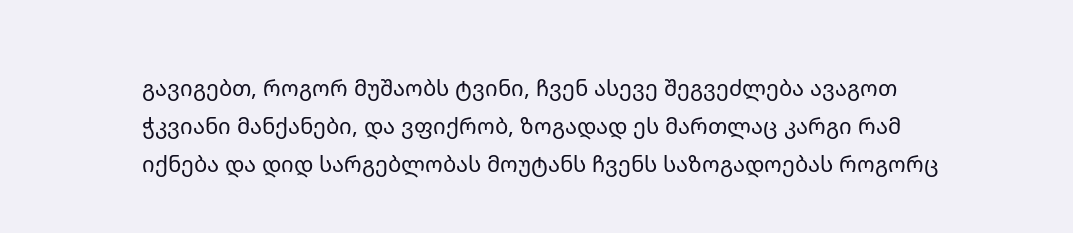გავიგებთ, როგორ მუშაობს ტვინი, ჩვენ ასევე შეგვეძლება ავაგოთ ჭკვიანი მანქანები, და ვფიქრობ, ზოგადად ეს მართლაც კარგი რამ იქნება და დიდ სარგებლობას მოუტანს ჩვენს საზოგადოებას როგორც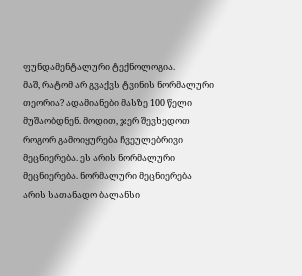ფუნდამენტალური ტექნოლოგია.
მაშ, რატომ არ გვაქვს ტვინის ნორმალური თეორია? ადამიანები მასზე 100 წელი მუშაობდნენ. მოდით, ჯერ შევხედოთ როგორ გამოიყურება ჩვეულებრივი მეცნიერება. ეს არის ნორმალური მეცნიერება. ნორმალური მეცნიერება არის სათანადო ბალანსი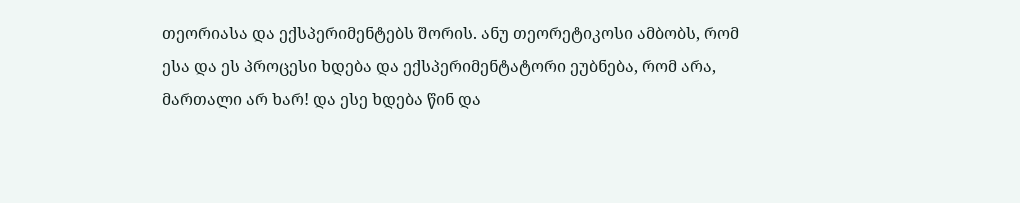თეორიასა და ექსპერიმენტებს შორის. ანუ თეორეტიკოსი ამბობს, რომ ესა და ეს პროცესი ხდება და ექსპერიმენტატორი ეუბნება, რომ არა, მართალი არ ხარ! და ესე ხდება წინ და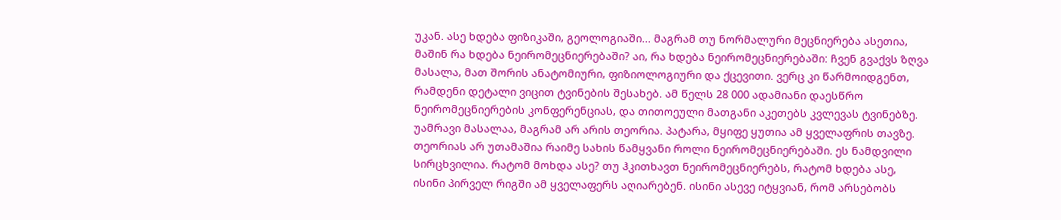უკან. ასე ხდება ფიზიკაში, გეოლოგიაში... მაგრამ თუ ნორმალური მეცნიერება ასეთია, მაშინ რა ხდება ნეირომეცნიერებაში? აი, რა ხდება ნეირომეცნიერებაში: ჩვენ გვაქვს ზღვა მასალა, მათ შორის ანატომიური, ფიზიოლოგიური და ქცევითი. ვერც კი წარმოიდგენთ, რამდენი დეტალი ვიცით ტვინების შესახებ. ამ წელს 28 000 ადამიანი დაესწრო ნეირომეცნიერების კონფერენციას, და თითოეული მათგანი აკეთებს კვლევას ტვინებზე. უამრავი მასალაა, მაგრამ არ არის თეორია. პატარა, მყიფე ყუთია ამ ყველაფრის თავზე.
თეორიას არ უთამაშია რაიმე სახის წამყვანი როლი ნეირომეცნიერებაში. ეს ნამდვილი სირცხვილია. რატომ მოხდა ასე? თუ ჰკითხავთ ნეირომეცნიერებს, რატომ ხდება ასე, ისინი პირველ რიგში ამ ყველაფერს აღიარებენ. ისინი ასევე იტყვიან, რომ არსებობს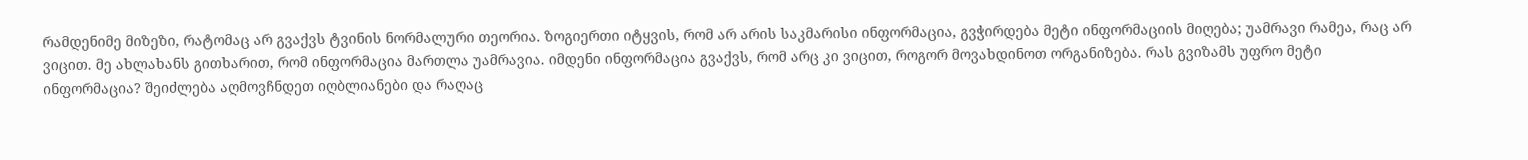რამდენიმე მიზეზი, რატომაც არ გვაქვს ტვინის ნორმალური თეორია. ზოგიერთი იტყვის, რომ არ არის საკმარისი ინფორმაცია, გვჭირდება მეტი ინფორმაციის მიღება; უამრავი რამეა, რაც არ ვიცით. მე ახლახანს გითხარით, რომ ინფორმაცია მართლა უამრავია. იმდენი ინფორმაცია გვაქვს, რომ არც კი ვიცით, როგორ მოვახდინოთ ორგანიზება. რას გვიზამს უფრო მეტი ინფორმაცია? შეიძლება აღმოვჩნდეთ იღბლიანები და რაღაც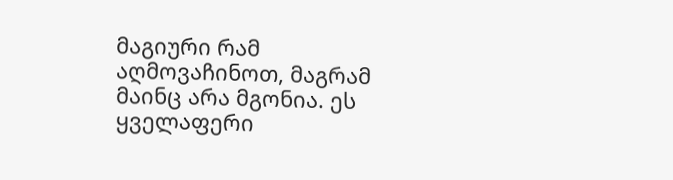მაგიური რამ აღმოვაჩინოთ, მაგრამ მაინც არა მგონია. ეს ყველაფერი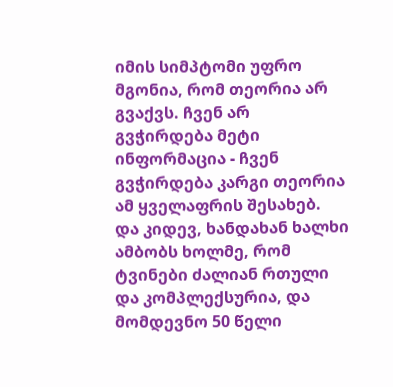იმის სიმპტომი უფრო მგონია, რომ თეორია არ გვაქვს. ჩვენ არ გვჭირდება მეტი ინფორმაცია - ჩვენ გვჭირდება კარგი თეორია ამ ყველაფრის შესახებ.
და კიდევ, ხანდახან ხალხი ამბობს ხოლმე, რომ ტვინები ძალიან რთული და კომპლექსურია, და მომდევნო 50 წელი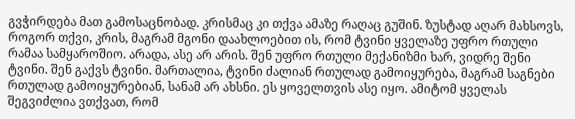გვჭირდება მათ გამოსაცნობად. კრისმაც კი თქვა ამაზე რაღაც გუშინ. ზუსტად აღარ მახსოვს, როგორ თქვი, კრის, მაგრამ მგონი დაახლოებით ის, რომ ტვინი ყველაზე უფრო რთული რამაა სამყაროშიო. არადა, ასე არ არის. შენ უფრო რთული მექანიზმი ხარ, ვიდრე შენი ტვინი. შენ გაქვს ტვინი. მართალია, ტვინი ძალიან რთულად გამოიყურება, მაგრამ საგნები რთულად გამოიყურებიან, სანამ არ ახსნი. ეს ყოველთვის ასე იყო. ამიტომ ყველას შეგვიძლია ვთქვათ, რომ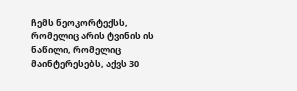ჩემს ნეოკორტექსს, რომელიც არის ტვინის ის ნაწილი, რომელიც მაინტერესებს, აქვს 30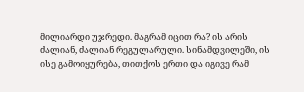მილიარდი უჯრედი. მაგრამ იცით რა? ის არის ძალიან, ძალიან რეგულარული. სინამდვილეში, ის ისე გამოიყურება, თითქოს ერთი და იგივე რამ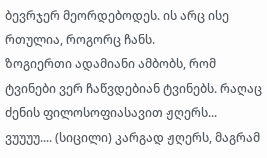ბევრჯერ მეორდებოდეს. ის არც ისე რთულია, როგორც ჩანს.
ზოგიერთი ადამიანი ამბობს, რომ ტვინები ვერ ჩაწვდებიან ტვინებს. რაღაც ძენის ფილოსოფიასავით ჟღერს... ვუუუუ.... (სიცილი) კარგად ჟღერს, მაგრამ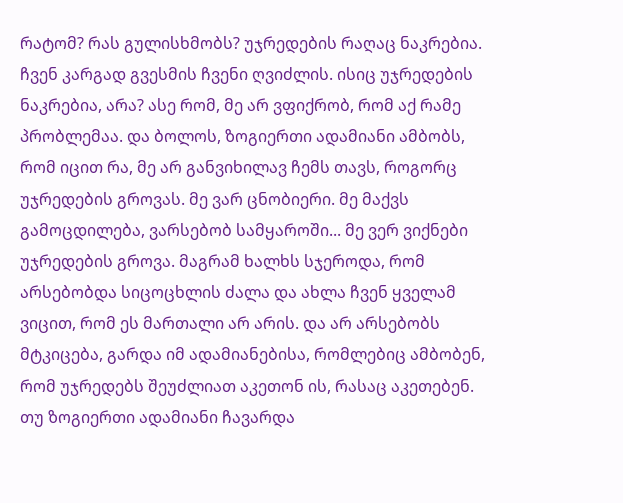რატომ? რას გულისხმობს? უჯრედების რაღაც ნაკრებია. ჩვენ კარგად გვესმის ჩვენი ღვიძლის. ისიც უჯრედების ნაკრებია, არა? ასე რომ, მე არ ვფიქრობ, რომ აქ რამე პრობლემაა. და ბოლოს, ზოგიერთი ადამიანი ამბობს, რომ იცით რა, მე არ განვიხილავ ჩემს თავს, როგორც უჯრედების გროვას. მე ვარ ცნობიერი. მე მაქვს გამოცდილება, ვარსებობ სამყაროში... მე ვერ ვიქნები უჯრედების გროვა. მაგრამ ხალხს სჯეროდა, რომ არსებობდა სიცოცხლის ძალა და ახლა ჩვენ ყველამ ვიცით, რომ ეს მართალი არ არის. და არ არსებობს მტკიცება, გარდა იმ ადამიანებისა, რომლებიც ამბობენ, რომ უჯრედებს შეუძლიათ აკეთონ ის, რასაც აკეთებენ. თუ ზოგიერთი ადამიანი ჩავარდა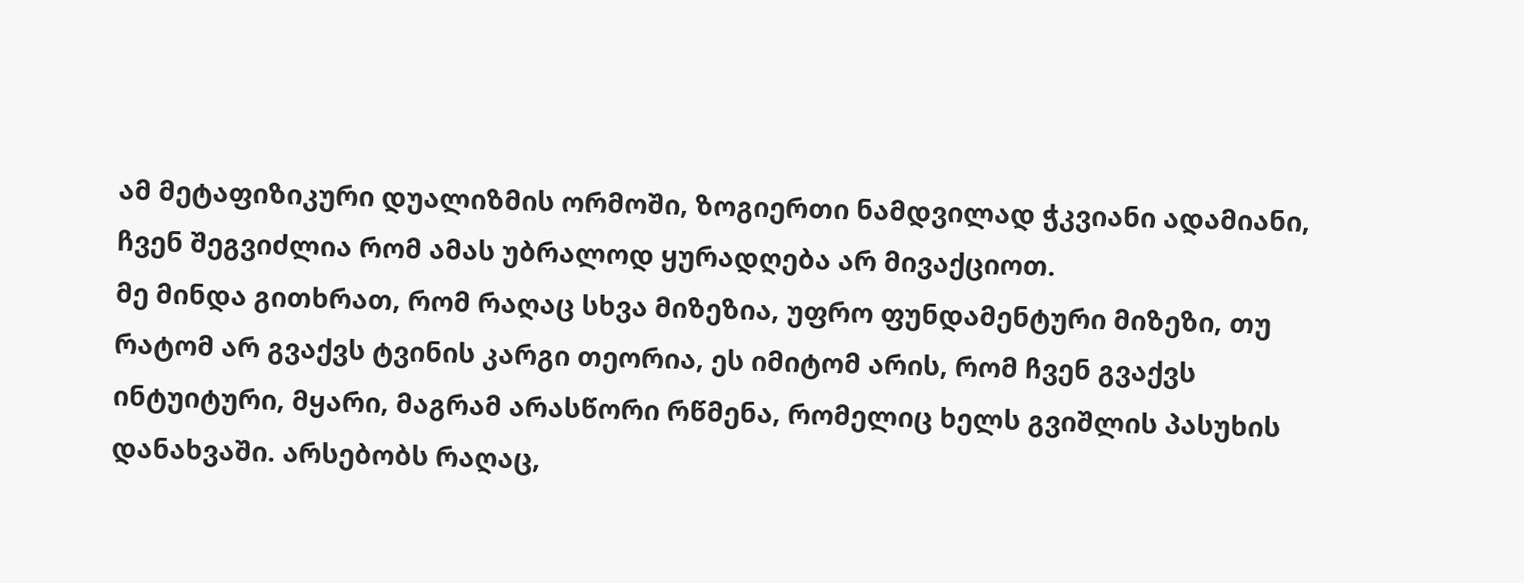ამ მეტაფიზიკური დუალიზმის ორმოში, ზოგიერთი ნამდვილად ჭკვიანი ადამიანი, ჩვენ შეგვიძლია რომ ამას უბრალოდ ყურადღება არ მივაქციოთ.
მე მინდა გითხრათ, რომ რაღაც სხვა მიზეზია, უფრო ფუნდამენტური მიზეზი, თუ რატომ არ გვაქვს ტვინის კარგი თეორია, ეს იმიტომ არის, რომ ჩვენ გვაქვს ინტუიტური, მყარი, მაგრამ არასწორი რწმენა, რომელიც ხელს გვიშლის პასუხის დანახვაში. არსებობს რაღაც,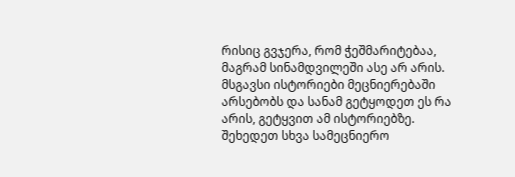რისიც გვჯერა, რომ ჭეშმარიტებაა, მაგრამ სინამდვილეში ასე არ არის. მსგავსი ისტორიები მეცნიერებაში არსებობს და სანამ გეტყოდეთ ეს რა არის, გეტყვით ამ ისტორიებზე. შეხედეთ სხვა სამეცნიერო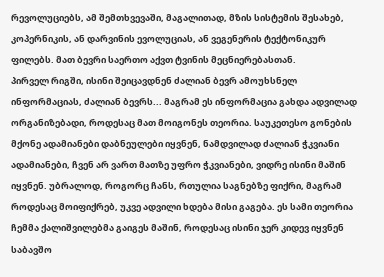რევოლუციებს, ამ შემთხვევაში, მაგალითად, მზის სისტემის შესახებ, კოპერნიკის, ან დარვინის ევოლუციას, ან ვეგენერის ტექტონიკურ ფილებს. მათ ბევრი საერთო აქვთ ტვინის მეცნიერებასთან.
პირველ რიგში, ისინი შეიცავდნენ ძალიან ბევრ ამოუხსნელ ინფორმაციას, ძალიან ბევრს... მაგრამ ეს ინფორმაცია გახდა ადვილად ორგანიზებადი, როდესაც მათ მოიგონეს თეორია. საუკეთესო გონების მქონე ადამიანები დაბნეულები იყვნენ, ნამდვილად ძალიან ჭკვიანი ადამიანები, ჩვენ არ ვართ მათზე უფრო ჭკვიანები, ვიდრე ისინი მაშინ იყვნენ. უბრალოდ, როგორც ჩანს, რთულია საგნებზე ფიქრი, მაგრამ როდესაც მოიფიქრებ, უკვე ადვილი ხდება მისი გაგება. ეს სამი თეორია ჩემმა ქალიშვილებმა გაიგეს მაშინ, როდესაც ისინი ჯერ კიდევ იყვნენ საბავშო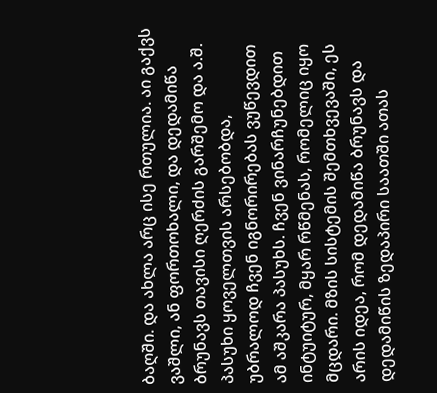ბაღში. და ახლა არც ისე რთულია. აი გაქვს ვაშლი, ან ფორთოხალი, და დედამიწა ბრუნავს თავისი ღერძის გარშემო და ა.შ.
პასუხი ყოველთვის არსებობდა, უბრალოდ ჩვენ იგნორირებას ვუწევდით ამ აშკარა პასუხს. ჩვენ ვინარჩუნებდით ინტუიტურ, მყარ რწმენას, რომელიც იყო მცდარი. მზის სისტემის შემთხვევაში, ეს არის იდეა, რომ დედამიწა ბრუნავს და დედამიწის ზედაპირი საათში ათას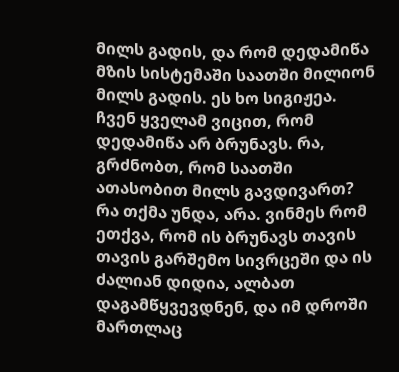მილს გადის, და რომ დედამიწა მზის სისტემაში საათში მილიონ მილს გადის. ეს ხო სიგიჟეა. ჩვენ ყველამ ვიცით, რომ დედამიწა არ ბრუნავს. რა, გრძნობთ, რომ საათში ათასობით მილს გავდივართ? რა თქმა უნდა, არა. ვინმეს რომ ეთქვა, რომ ის ბრუნავს თავის თავის გარშემო სივრცეში და ის ძალიან დიდია, ალბათ დაგამწყვევდნენ, და იმ დროში მართლაც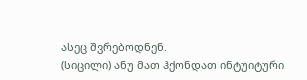ასეც შვრებოდნენ.
(სიცილი) ანუ მათ ჰქონდათ ინტუიტური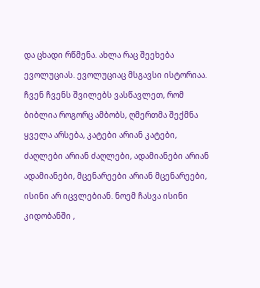და ცხადი რწმენა. ახლა რაც შეეხება ევოლუციას. ევოლუციაც მსგავსი ისტორიაა. ჩვენ ჩვენს შვილებს ვასწავლეთ, რომ ბიბლია როგორც ამბობს, ღმერთმა შექმნა ყველა არსება, კატები არიან კატები, ძაღლები არიან ძაღლები, ადამიანები არიან ადამიანები, მცენარეები არიან მცენარეები, ისინი არ იცვლებიან. ნოემ ჩასვა ისინი კიდობანში ,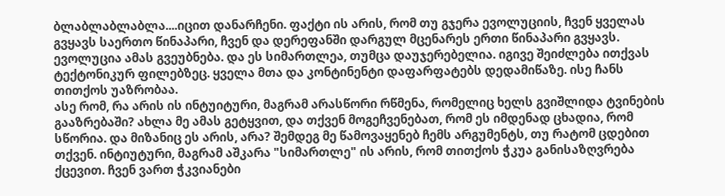ბლაბლაბლაბლა....იცით დანარჩენი. ფაქტი ის არის, რომ თუ გჯერა ევოლუციის, ჩვენ ყველას გვყავს საერთო წინაპარი, ჩვენ და დერეფანში დარგულ მცენარეს ერთი წინაპარი გვყავს. ევოლუცია ამას გვეუბნება. და ეს სიმართლეა, თუმცა დაუჯერებელია. იგივე შეიძლება ითქვას ტექტონიკურ ფილებზეც. ყველა მთა და კონტინენტი დაფარფატებს დედამიწაზე. ისე ჩანს თითქოს უაზრობაა.
ასე რომ, რა არის ის ინტუიტური, მაგრამ არასწორი რწმენა, რომელიც ხელს გვიშლიდა ტვინების გააზრებაში? ახლა მე ამას გეტყვით, და თქვენ მოგეჩვენებათ, რომ ეს იმდენად ცხადია, რომ სწორია. და მიზანიც ეს არის, არა? შემდეგ მე წამოვაყენებ ჩემს არგუმენტს, თუ რატომ ცდებით თქვენ. ინტიუტური, მაგრამ აშკარა "სიმართლე" ის არის, რომ თითქოს ჭკუა განისაზღვრება ქცევით. ჩვენ ვართ ჭკვიანები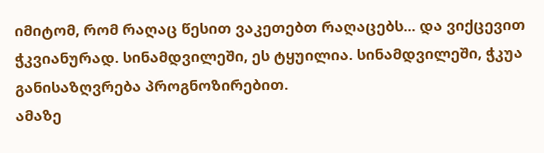იმიტომ, რომ რაღაც წესით ვაკეთებთ რაღაცებს... და ვიქცევით ჭკვიანურად. სინამდვილეში, ეს ტყუილია. სინამდვილეში, ჭკუა განისაზღვრება პროგნოზირებით.
ამაზე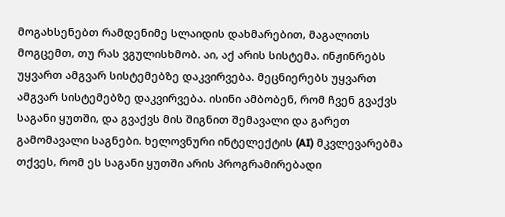მოგახსენებთ რამდენიმე სლაიდის დახმარებით, მაგალითს მოგცემთ, თუ რას ვგულისხმობ. აი, აქ არის სისტემა. ინჟინრებს უყვართ ამგვარ სისტემებზე დაკვირვება. მეცნიერებს უყვართ ამგვარ სისტემებზე დაკვირვება. ისინი ამბობენ, რომ ჩვენ გვაქვს საგანი ყუთში, და გვაქვს მის შიგნით შემავალი და გარეთ გამომავალი საგნები. ხელოვნური ინტელექტის (AI) მკვლევარებმა თქვეს, რომ ეს საგანი ყუთში არის პროგრამირებადი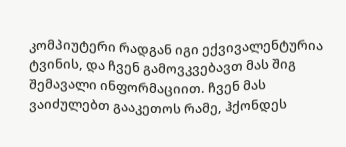კომპიუტერი რადგან იგი ექვივალენტურია ტვინის, და ჩვენ გამოვკვებავთ მას შიგ შემავალი ინფორმაციით. ჩვენ მას ვაიძულებთ გააკეთოს რამე, ჰქონდეს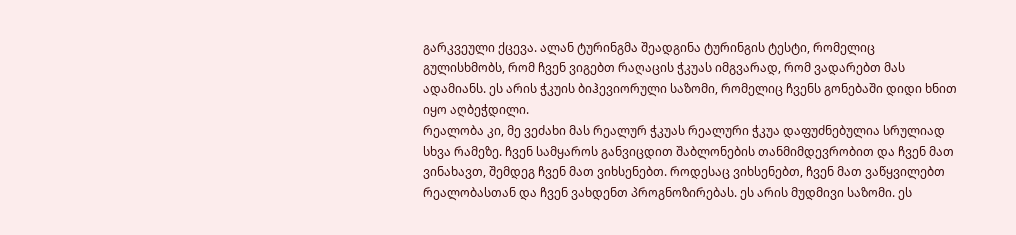გარკვეული ქცევა. ალან ტურინგმა შეადგინა ტურინგის ტესტი, რომელიც გულისხმობს, რომ ჩვენ ვიგებთ რაღაცის ჭკუას იმგვარად, რომ ვადარებთ მას ადამიანს. ეს არის ჭკუის ბიჰევიორული საზომი, რომელიც ჩვენს გონებაში დიდი ხნით იყო აღბეჭდილი.
რეალობა კი, მე ვეძახი მას რეალურ ჭკუას რეალური ჭკუა დაფუძნებულია სრულიად სხვა რამეზე. ჩვენ სამყაროს განვიცდით შაბლონების თანმიმდევრობით და ჩვენ მათ ვინახავთ, შემდეგ ჩვენ მათ ვიხსენებთ. როდესაც ვიხსენებთ, ჩვენ მათ ვაწყვილებთ რეალობასთან და ჩვენ ვახდენთ პროგნოზირებას. ეს არის მუდმივი საზომი. ეს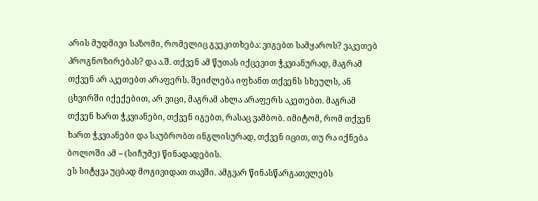არის მუდმივი საზომი, რომელიც გვეკითხება: ვიგებთ სამყაროს? ვაკეთებ პროგნოზირებას? და ა.შ. თქვენ ამ წუთას იქცევით ჭკვიანურად, მაგრამ თქვენ არ აკეთებთ არაფერს. შეიძლება იფხანთ თქვენს სხეულს, ან ცხვირში იქექებით, არ ვიცი, მაგრამ ახლა არაფერს აკეთებთ. მაგრამ თქვენ ხართ ჭკვიანები, თქვენ იგებთ, რასაც ვამბობ. იმიტომ, რომ თქვენ ხართ ჭკვიანები და საუბრობთ ინგლისურად, თქვენ იცით, თუ რა იქნება ბოლოში ამ -- (სიჩუმე) წინადადების.
ეს სიტყვა უცბად მოგივიდათ თავში. ამგვარ წინასწარგათვლებს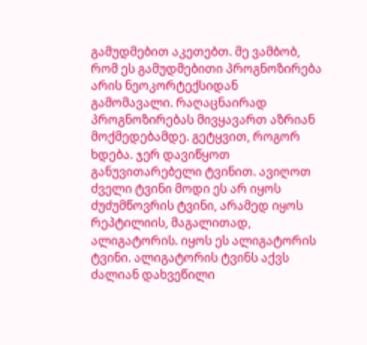გამუდმებით აკეთებთ. მე ვამბობ, რომ ეს გამუდმებითი პროგნოზირება არის ნეოკორტექსიდან გამომავალი. რაღაცნაირად პროგნოზირებას მივყავართ აზრიან მოქმედებამდე. გეტყვით, როგორ ხდება. ჯერ დავიწყოთ განუვითარებელი ტვინით. ავიღოთ ძველი ტვინი მოდი ეს არ იყოს ძუძუმწოვრის ტვინი, არამედ იყოს რეპტილიის, მაგალითად, ალიგატორის. იყოს ეს ალიგატორის ტვინი. ალიგატორის ტვინს აქვს ძალიან დახვეწილი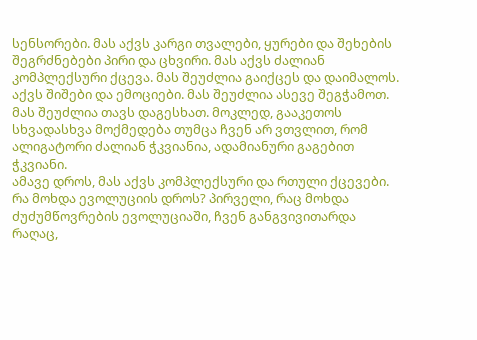სენსორები. მას აქვს კარგი თვალები, ყურები და შეხების შეგრძნებები პირი და ცხვირი. მას აქვს ძალიან კომპლექსური ქცევა. მას შეუძლია გაიქცეს და დაიმალოს. აქვს შიშები და ემოციები. მას შეუძლია ასევე შეგჭამოთ. მას შეუძლია თავს დაგესხათ. მოკლედ, გააკეთოს სხვადასხვა მოქმედება თუმცა ჩვენ არ ვთვლით, რომ ალიგატორი ძალიან ჭკვიანია, ადამიანური გაგებით ჭკვიანი.
ამავე დროს, მას აქვს კომპლექსური და რთული ქცევები. რა მოხდა ევოლუციის დროს? პირველი, რაც მოხდა ძუძუმწოვრების ევოლუციაში, ჩვენ განგვივითარდა რაღაც,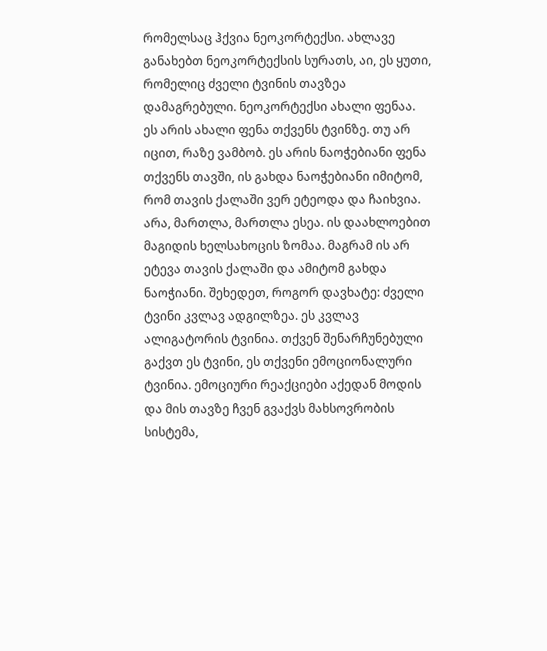რომელსაც ჰქვია ნეოკორტექსი. ახლავე განახებთ ნეოკორტექსის სურათს, აი, ეს ყუთი, რომელიც ძველი ტვინის თავზეა დამაგრებული. ნეოკორტექსი ახალი ფენაა. ეს არის ახალი ფენა თქვენს ტვინზე. თუ არ იცით, რაზე ვამბობ. ეს არის ნაოჭებიანი ფენა თქვენს თავში, ის გახდა ნაოჭებიანი იმიტომ, რომ თავის ქალაში ვერ ეტეოდა და ჩაიხვია.
არა, მართლა, მართლა ესეა. ის დაახლოებით მაგიდის ხელსახოცის ზომაა. მაგრამ ის არ ეტევა თავის ქალაში და ამიტომ გახდა ნაოჭიანი. შეხედეთ, როგორ დავხატე: ძველი ტვინი კვლავ ადგილზეა. ეს კვლავ ალიგატორის ტვინია. თქვენ შენარჩუნებული გაქვთ ეს ტვინი, ეს თქვენი ემოციონალური ტვინია. ემოციური რეაქციები აქედან მოდის და მის თავზე ჩვენ გვაქვს მახსოვრობის სისტემა,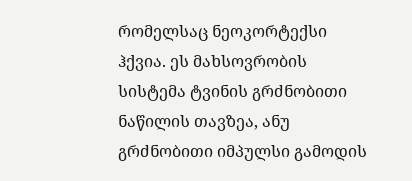რომელსაც ნეოკორტექსი ჰქვია. ეს მახსოვრობის სისტემა ტვინის გრძნობითი ნაწილის თავზეა, ანუ გრძნობითი იმპულსი გამოდის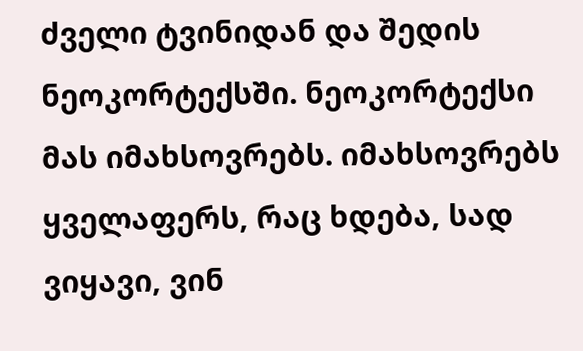ძველი ტვინიდან და შედის ნეოკორტექსში. ნეოკორტექსი მას იმახსოვრებს. იმახსოვრებს ყველაფერს, რაც ხდება, სად ვიყავი, ვინ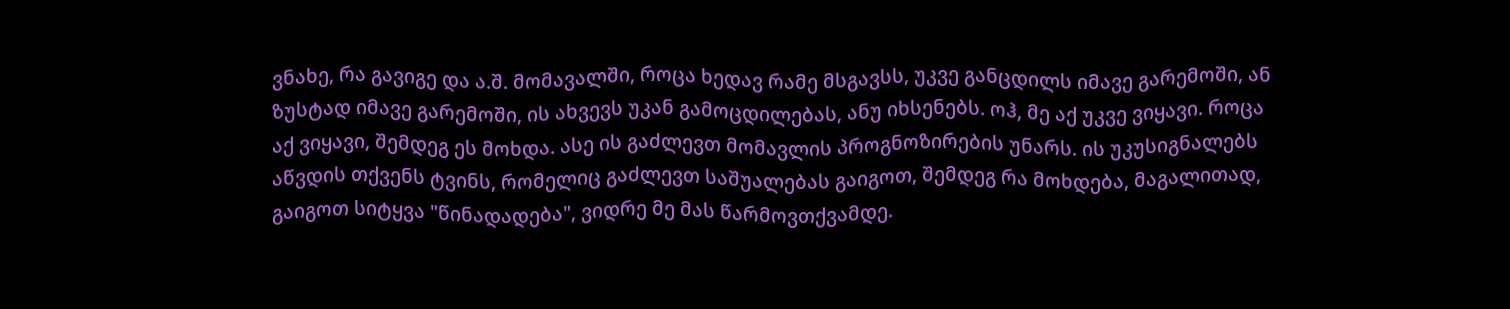ვნახე, რა გავიგე და ა.შ. მომავალში, როცა ხედავ რამე მსგავსს, უკვე განცდილს იმავე გარემოში, ან ზუსტად იმავე გარემოში, ის ახვევს უკან გამოცდილებას, ანუ იხსენებს. ოჰ, მე აქ უკვე ვიყავი. როცა აქ ვიყავი, შემდეგ ეს მოხდა. ასე ის გაძლევთ მომავლის პროგნოზირების უნარს. ის უკუსიგნალებს აწვდის თქვენს ტვინს, რომელიც გაძლევთ საშუალებას გაიგოთ, შემდეგ რა მოხდება, მაგალითად, გაიგოთ სიტყვა "წინადადება", ვიდრე მე მას წარმოვთქვამდე.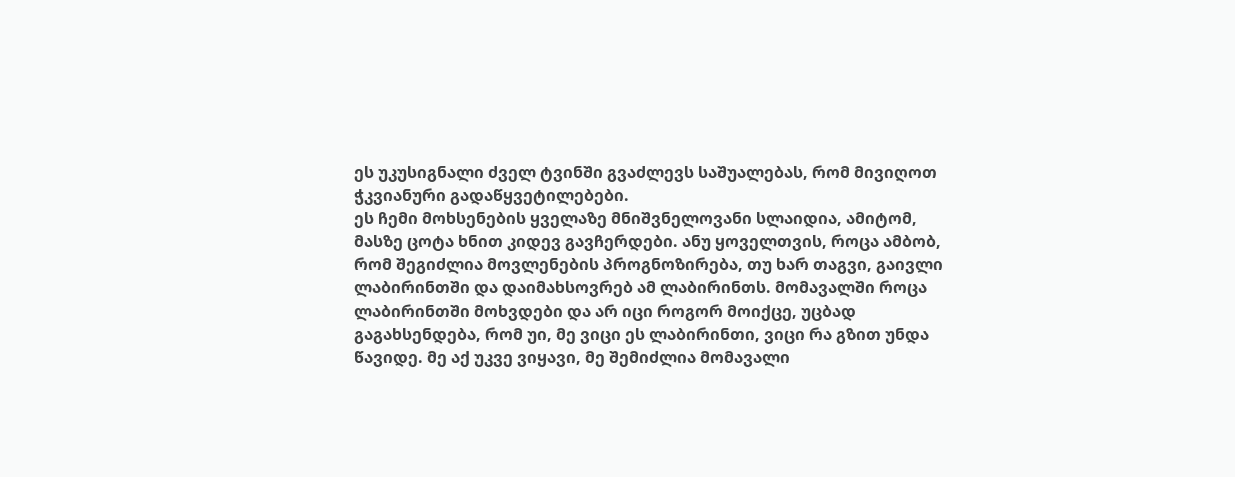ეს უკუსიგნალი ძველ ტვინში გვაძლევს საშუალებას, რომ მივიღოთ ჭკვიანური გადაწყვეტილებები.
ეს ჩემი მოხსენების ყველაზე მნიშვნელოვანი სლაიდია, ამიტომ, მასზე ცოტა ხნით კიდევ გავჩერდები. ანუ ყოველთვის, როცა ამბობ, რომ შეგიძლია მოვლენების პროგნოზირება, თუ ხარ თაგვი, გაივლი ლაბირინთში და დაიმახსოვრებ ამ ლაბირინთს. მომავალში როცა ლაბირინთში მოხვდები და არ იცი როგორ მოიქცე, უცბად გაგახსენდება, რომ უი, მე ვიცი ეს ლაბირინთი, ვიცი რა გზით უნდა წავიდე. მე აქ უკვე ვიყავი, მე შემიძლია მომავალი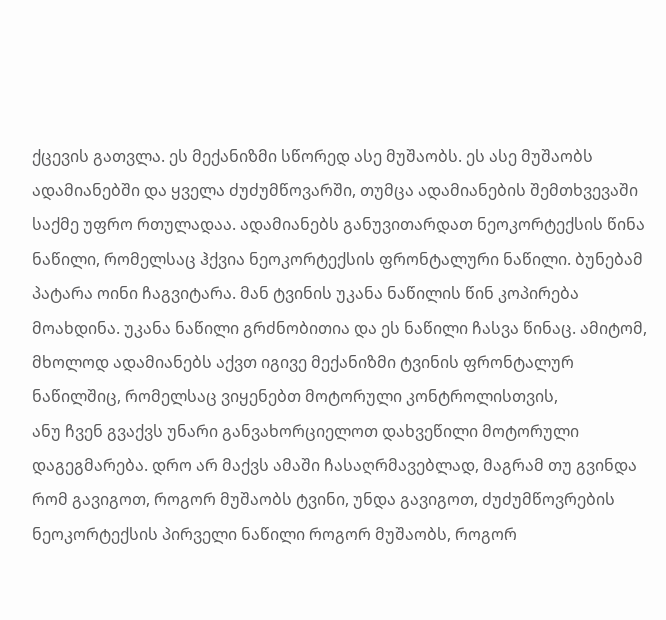ქცევის გათვლა. ეს მექანიზმი სწორედ ასე მუშაობს. ეს ასე მუშაობს ადამიანებში და ყველა ძუძუმწოვარში, თუმცა ადამიანების შემთხვევაში საქმე უფრო რთულადაა. ადამიანებს განუვითარდათ ნეოკორტექსის წინა ნაწილი, რომელსაც ჰქვია ნეოკორტექსის ფრონტალური ნაწილი. ბუნებამ პატარა ოინი ჩაგვიტარა. მან ტვინის უკანა ნაწილის წინ კოპირება მოახდინა. უკანა ნაწილი გრძნობითია და ეს ნაწილი ჩასვა წინაც. ამიტომ, მხოლოდ ადამიანებს აქვთ იგივე მექანიზმი ტვინის ფრონტალურ ნაწილშიც, რომელსაც ვიყენებთ მოტორული კონტროლისთვის,
ანუ ჩვენ გვაქვს უნარი განვახორციელოთ დახვეწილი მოტორული დაგეგმარება. დრო არ მაქვს ამაში ჩასაღრმავებლად, მაგრამ თუ გვინდა რომ გავიგოთ, როგორ მუშაობს ტვინი, უნდა გავიგოთ, ძუძუმწოვრების ნეოკორტექსის პირველი ნაწილი როგორ მუშაობს, როგორ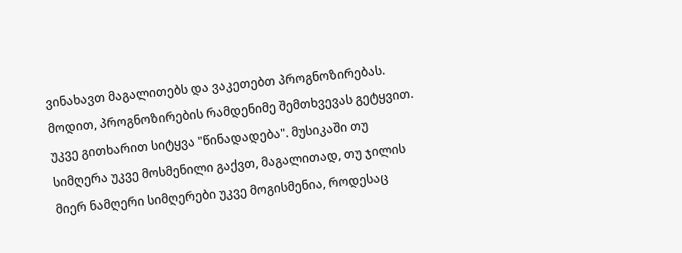ვინახავთ მაგალითებს და ვაკეთებთ პროგნოზირებას. მოდით, პროგნოზირების რამდენიმე შემთხვევას გეტყვით. უკვე გითხარით სიტყვა "წინადადება". მუსიკაში თუ სიმღერა უკვე მოსმენილი გაქვთ, მაგალითად, თუ ჯილის მიერ ნამღერი სიმღერები უკვე მოგისმენია, როდესაც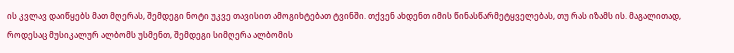ის კვლავ დაიწყებს მათ მღერას, შემდეგი ნოტი უკვე თავისით ამოგიხტებათ ტვინში. თქვენ ახდენთ იმის წინასწარმეტყველებას, თუ რას იზამს ის. მაგალითად, როდესაც მუსიკალურ ალბომს უსმენთ, შემდეგი სიმღერა ალბომის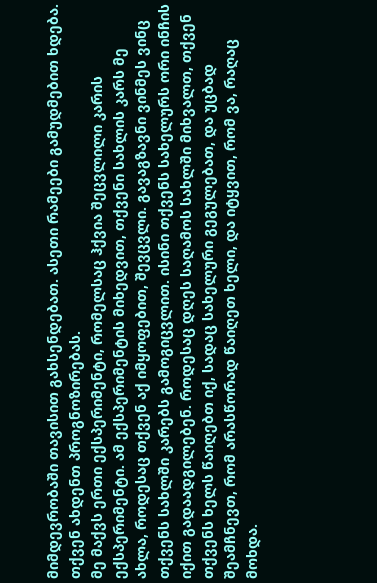მიმდევრობაში თავისით გახსენდებათ. ასეთი რამეები გამუდმებით ხდება. თქვენ ახდენთ პროგნოზირებას.
მე მაქვს ერთი ექსპერიმენტი, რომელსაც ჰქვია შეცვლილი კარის ექსპერიმენტი. ამ ექსპერიმენტის მიხედვით, თქვენი სახლის კარს მე ახლა, როდესაც თქვენ აქ იმყოფებით, შევცვლი. გავაგზავნი ვინმეს ვინც თქვენს სახლში კარებს გამოგიცვლით. ისინი თქვენს სახელურს ორი ინჩის იქით გადაადგილებენ. როდესაც დღეს საღამოს სახლში მიხვალთ, თქვენ თქვენს ხელს წაიღებთ იქ, სადაც სახელური გეგულებათ, და უცბად შეამჩნევთ, რომ არასწორად წაიღეთ ხელი, და იტყვით, რომ ვა, რაღაც მოხდა.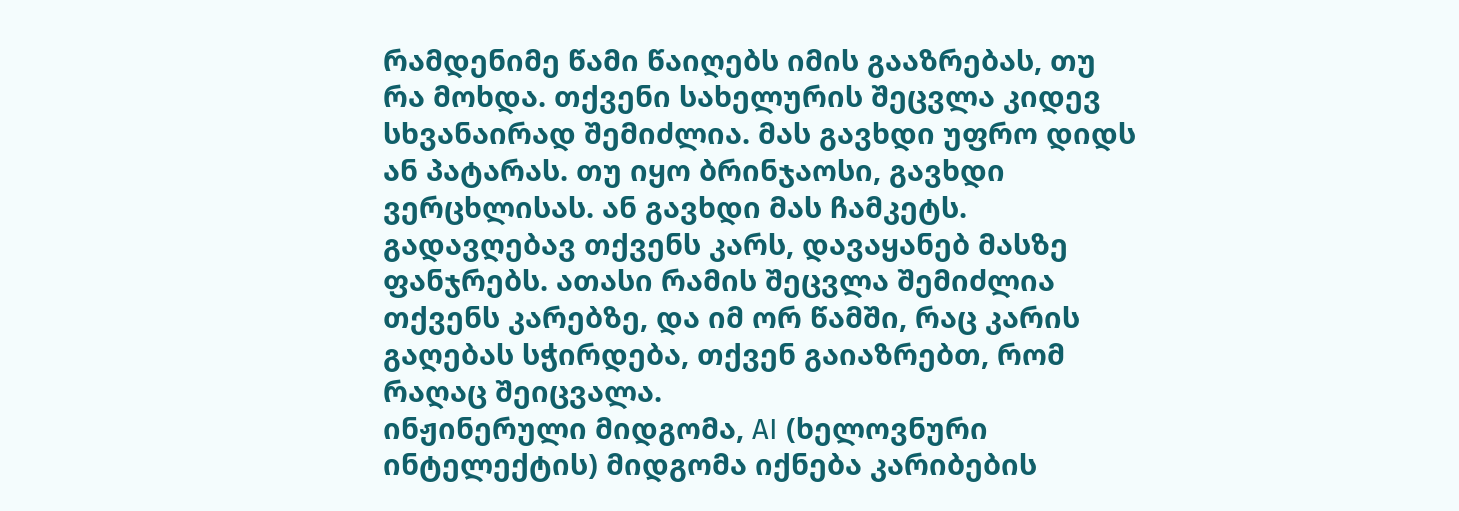რამდენიმე წამი წაიღებს იმის გააზრებას, თუ რა მოხდა. თქვენი სახელურის შეცვლა კიდევ სხვანაირად შემიძლია. მას გავხდი უფრო დიდს ან პატარას. თუ იყო ბრინჯაოსი, გავხდი ვერცხლისას. ან გავხდი მას ჩამკეტს. გადავღებავ თქვენს კარს, დავაყანებ მასზე ფანჯრებს. ათასი რამის შეცვლა შემიძლია თქვენს კარებზე, და იმ ორ წამში, რაც კარის გაღებას სჭირდება, თქვენ გაიაზრებთ, რომ რაღაც შეიცვალა.
ინჟინერული მიდგომა, AI (ხელოვნური ინტელექტის) მიდგომა იქნება კარიბების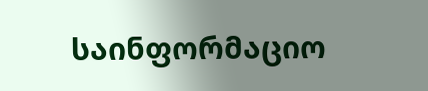საინფორმაციო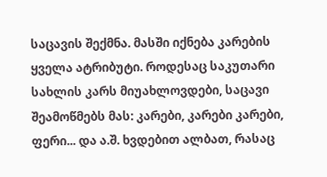საცავის შექმნა. მასში იქნება კარების ყველა ატრიბუტი. როდესაც საკუთარი სახლის კარს მიუახლოვდები, საცავი შეამოწმებს მას: კარები, კარები კარები, ფერი... და ა.შ. ხვდებით ალბათ, რასაც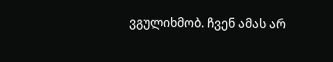ვგულიხმობ. ჩვენ ამას არ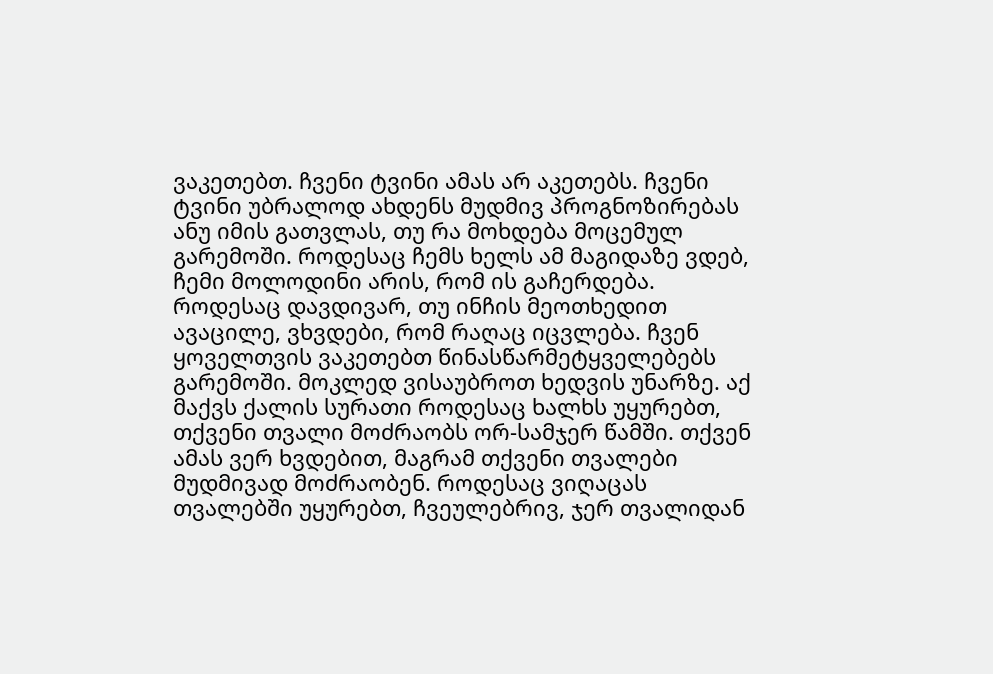ვაკეთებთ. ჩვენი ტვინი ამას არ აკეთებს. ჩვენი ტვინი უბრალოდ ახდენს მუდმივ პროგნოზირებას ანუ იმის გათვლას, თუ რა მოხდება მოცემულ გარემოში. როდესაც ჩემს ხელს ამ მაგიდაზე ვდებ, ჩემი მოლოდინი არის, რომ ის გაჩერდება. როდესაც დავდივარ, თუ ინჩის მეოთხედით ავაცილე, ვხვდები, რომ რაღაც იცვლება. ჩვენ ყოველთვის ვაკეთებთ წინასწარმეტყველებებს გარემოში. მოკლედ ვისაუბროთ ხედვის უნარზე. აქ მაქვს ქალის სურათი როდესაც ხალხს უყურებთ, თქვენი თვალი მოძრაობს ორ-სამჯერ წამში. თქვენ ამას ვერ ხვდებით, მაგრამ თქვენი თვალები მუდმივად მოძრაობენ. როდესაც ვიღაცას თვალებში უყურებთ, ჩვეულებრივ, ჯერ თვალიდან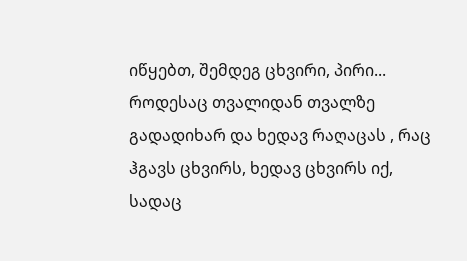იწყებთ, შემდეგ ცხვირი, პირი... როდესაც თვალიდან თვალზე გადადიხარ და ხედავ რაღაცას , რაც ჰგავს ცხვირს, ხედავ ცხვირს იქ, სადაც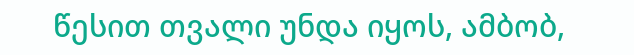წესით თვალი უნდა იყოს, ამბობ,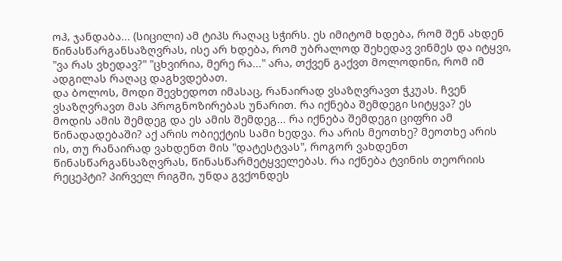ოჰ, ჯანდაბა... (სიცილი) ამ ტიპს რაღაც სჭირს. ეს იმიტომ ხდება, რომ შენ ახდენ წინასწარგანსაზღვრას, ისე არ ხდება, რომ უბრალოდ შეხედავ ვინმეს და იტყვი, "ვა რას ვხედავ?" "ცხვირია, მერე რა..." არა, თქვენ გაქვთ მოლოდინი, რომ იმ ადგილას რაღაც დაგხვდებათ.
და ბოლოს, მოდი შევხედოთ იმასაც, რანაირად ვსაზღვრავთ ჭკუას. ჩვენ ვსაზღვრავთ მას პროგნოზირებას უნარით. რა იქნება შემდეგი სიტყვა? ეს მოდის ამის შემდეგ და ეს ამის შემდეგ... რა იქნება შემდეგი ციფრი ამ წინადადებაში? აქ არის ობიექტის სამი ხედვა. რა არის მეოთხე? მეოთხე არის ის, თუ რანაირად ვახდენთ მის "დატესტვას", როგორ ვახდენთ წინასწარგანსაზღვრას, წინასწარმეტყველებას. რა იქნება ტვინის თეორიის რეცეპტი? პირველ რიგში, უნდა გვქონდეს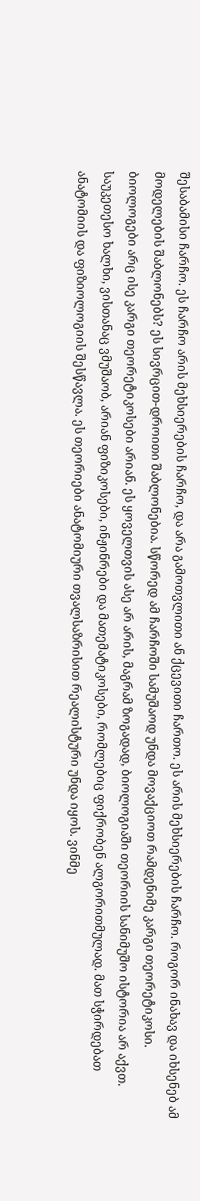შესაბამისი ჩარჩო. ეს ჩარჩო არის მეხსიერების ჩარჩო, და არა გამოთვლითი ან ქცევითი ჩართო. ეს არის მეხსიერების ჩარჩო. როგორ ინახავ და იხსენებ ამ მოდელების შაბლონებს? ეს სივრცით-დროითი შაბლონებია. სწორედ ამ ჩარჩოში სამუშაოდ უნდა მოვაქციოთ რამდენიმე კარგი თეორეტიკოსი.
ბიოლოგები არც ისე კარგი თეორეტიკოსები არიან. ეს ყოველთვის ასე არ არის, მაგრამ ზოგადად, ბიოლოგიაში თეორიის სანიმუშო ისტორია არ აქვთ. საუკეთესო ხალხი, ვისთანაც ვმუშაობ, არიან ფიზიკოსები, ინჟინრები და მათემატიკოსები, რომლებიც ფიქრობენ ალგორითმულად. მათ სჭირდებათ ანატომიის და ფიზიოლოგიის შესწავლა. ეს თეორიები ანატომიური თვალსაზრისით რეალისტური უნდა იყოს. ვინმე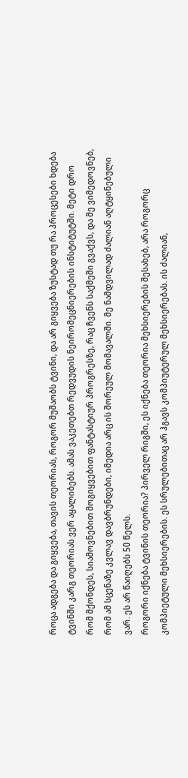როცა ადგება და გიყვება, თავის თეორიას, როგორ მუშაობს ტვინი, და არ გიყვება ზუსტად თუ რა პროცესები ხდება ტვინში კარგ თეორიას ვერ აყალიბებს. ამას ვაკეთებთ რედვუდის ნეირომეცნიერების ინსტიტუტში. მეტი დრო რომ მქონდეს, სიამოვნებით მოგიყვებით ფანტასტიურ პროგრესზე, რაც ჩვენს საქმეში გვაქვს, და მე ვიმედოვნებ, რომ ამ სცენაზე კვლავ დავბრუნდები, იმედია არც ის შორეულ მომავალში. მე ნამდვილად ძალიან აღტყინებული ვარ. ეს არ წაიღებს 50 წელს.
როგორი იქნება ტვინის თეორია? პირველ რიგში, ეს იქნება თეორია მეხსიერების შესახებ, არა როგორც კომპიეტული მეხსიერების. ეს სრულებითაც არ ჰგავს კომპიუტერულ მეხსიერებას. ის ძალიან,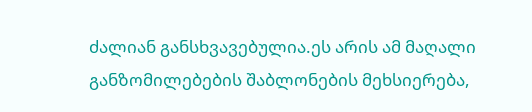ძალიან განსხვავებულია.ეს არის ამ მაღალი განზომილებების შაბლონების მეხსიერება,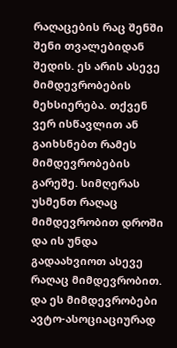რაღაცების რაც შენში შენი თვალებიდან შედის. ეს არის ასევე მიმდევრობების მეხსიერება. თქვენ ვერ ისწავლით ან გაიხსნებთ რამეს მიმდევრობების გარეშე. სიმღერას უსმენთ რაღაც მიმდევრობით დროში და ის უნდა გადაახვიოთ ასევე რაღაც მიმდევრობით. და ეს მიმდევრობები ავტო-ასოციაციურად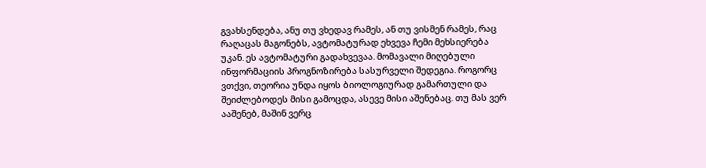გვახსენდება, ანუ თუ ვხედავ რამეს, ან თუ ვისმენ რამეს, რაც რაღაცას მაგონებს, ავტომატურად ეხვევა ჩემი მეხსიერება უკან. ეს ავტომატური გადახვევაა. მომავალი მიღებული ინფორმაციის პროგნოზირება სასურველი შედეგია. როგორც ვთქვი, თეორია უნდა იყოს ბიოლოგიურად გამართული და შეიძლებოდეს მისი გამოცდა, ასევე მისი აშენებაც. თუ მას ვერ ააშენებ, მაშინ ვერც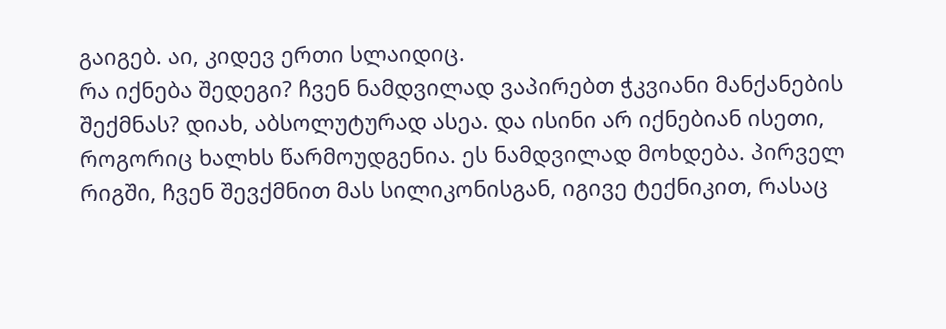გაიგებ. აი, კიდევ ერთი სლაიდიც.
რა იქნება შედეგი? ჩვენ ნამდვილად ვაპირებთ ჭკვიანი მანქანების შექმნას? დიახ, აბსოლუტურად ასეა. და ისინი არ იქნებიან ისეთი, როგორიც ხალხს წარმოუდგენია. ეს ნამდვილად მოხდება. პირველ რიგში, ჩვენ შევქმნით მას სილიკონისგან, იგივე ტექნიკით, რასაც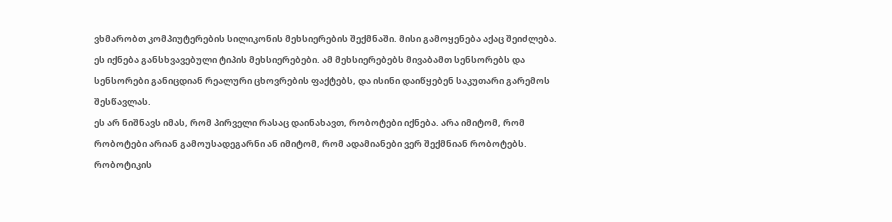ვხმარობთ კომპიუტერების სილიკონის მეხსიერების შექმნაში. მისი გამოყენება აქაც შეიძლება. ეს იქნება განსხვავებული ტიპის მეხსიერებები. ამ მეხსიერებებს მივაბამთ სენსორებს და სენსორები განიცდიან რეალური ცხოვრების ფაქტებს, და ისინი დაიწყებენ საკუთარი გარემოს შესწავლას.
ეს არ ნიშნავს იმას, რომ პირველი რასაც დაინახავთ, რობოტები იქნება. არა იმიტომ, რომ რობოტები არიან გამოუსადეგარნი ან იმიტომ, რომ ადამიანები ვერ შექმნიან რობოტებს. რობოტიკის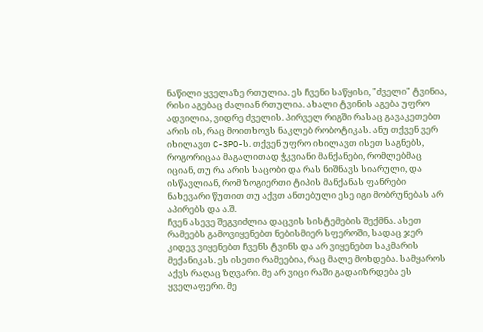ნაწილი ყველაზე რთულია. ეს ჩვენი საწყისი, "ძველი" ტვინია, რისი აგებაც ძალიან რთულია. ახალი ტვინის აგება უფრო ადვილია, ვიდრე ძველის. პირველ რიგში რასაც გავაკეთებთ არის ის, რაც მოითხოვს ნაკლებ რობოტიკას. ანუ თქვენ ვერ იხილავთ C-3PO-ს. თქვენ უფრო იხილავთ ისეთ საგნებს, როგორიცაა მაგალითად ჭკვიანი მანქანები, რომლებმაც იციან, თუ რა არის საცობი და რას ნიშნავს სიარული, და ისწავლიან, რომ ზოგიერთი ტიპის მანქანას ფანრები ნახევარი წუთით თუ აქვთ ანთებული ესე იგი მობრუნებას არ აპირებს და ა.შ.
ჩვენ ასევე შეგვიძლია დაცვის სისტემების შექმნა. ასეთ რამეებს გამოვიყენებთ ნებისმიერ სფეროში, სადაც ჯერ კიდევ ვიყენებთ ჩვენს ტვინს და არ ვიყენებთ საკმარის მექანიკას. ეს ისეთი რამეებია, რაც მალე მოხდება. სამყაროს აქვს რაღაც ზღვარი. მე არ ვიცი რაში გადაიზრდება ეს ყველაფერი. მე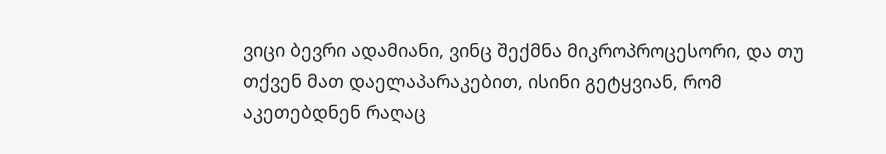ვიცი ბევრი ადამიანი, ვინც შექმნა მიკროპროცესორი, და თუ თქვენ მათ დაელაპარაკებით, ისინი გეტყვიან, რომ აკეთებდნენ რაღაც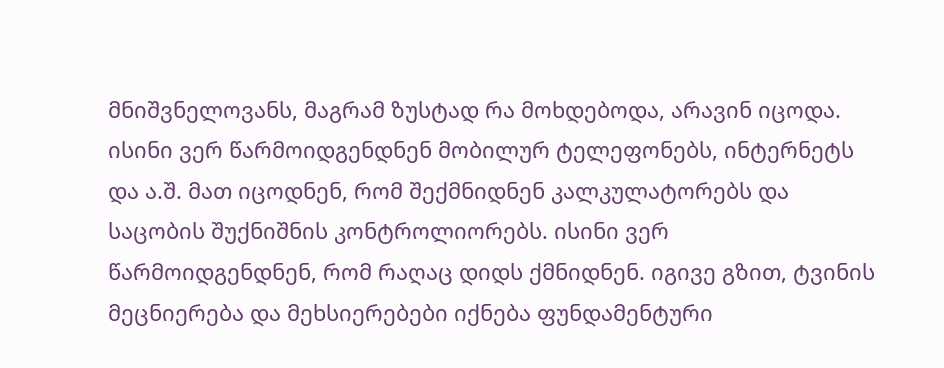მნიშვნელოვანს, მაგრამ ზუსტად რა მოხდებოდა, არავინ იცოდა. ისინი ვერ წარმოიდგენდნენ მობილურ ტელეფონებს, ინტერნეტს და ა.შ. მათ იცოდნენ, რომ შექმნიდნენ კალკულატორებს და საცობის შუქნიშნის კონტროლიორებს. ისინი ვერ წარმოიდგენდნენ, რომ რაღაც დიდს ქმნიდნენ. იგივე გზით, ტვინის მეცნიერება და მეხსიერებები იქნება ფუნდამენტური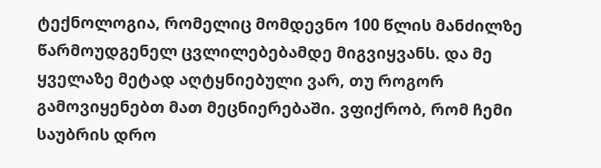ტექნოლოგია, რომელიც მომდევნო 100 წლის მანძილზე წარმოუდგენელ ცვლილებებამდე მიგვიყვანს. და მე ყველაზე მეტად აღტყნიებული ვარ, თუ როგორ გამოვიყენებთ მათ მეცნიერებაში. ვფიქრობ, რომ ჩემი საუბრის დრო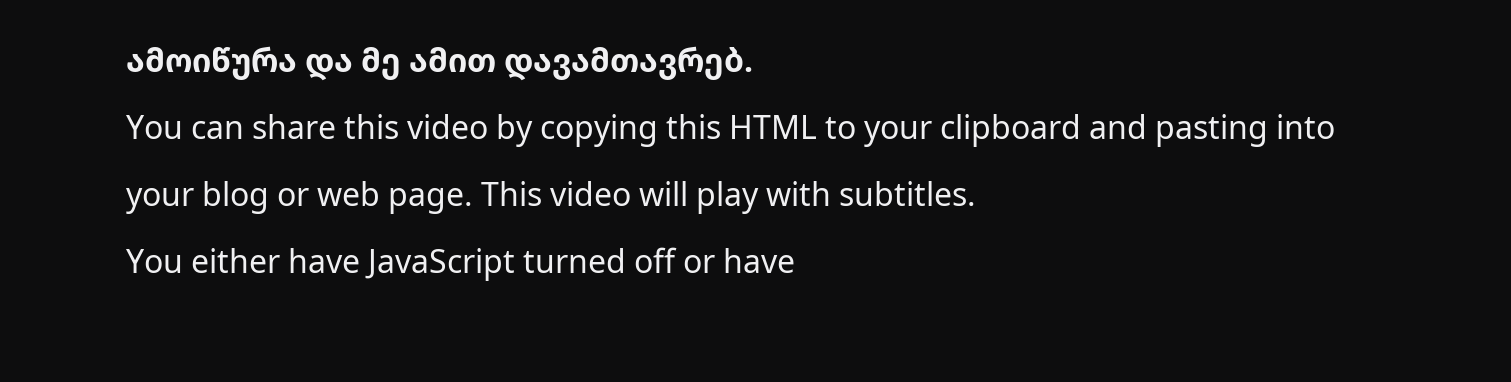ამოიწურა და მე ამით დავამთავრებ.
You can share this video by copying this HTML to your clipboard and pasting into your blog or web page. This video will play with subtitles.
You either have JavaScript turned off or have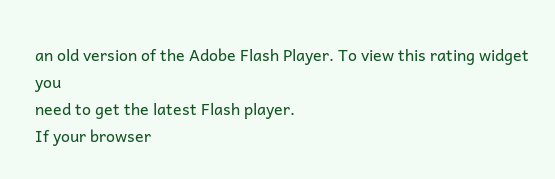an old version of the Adobe Flash Player. To view this rating widget you
need to get the latest Flash player.
If your browser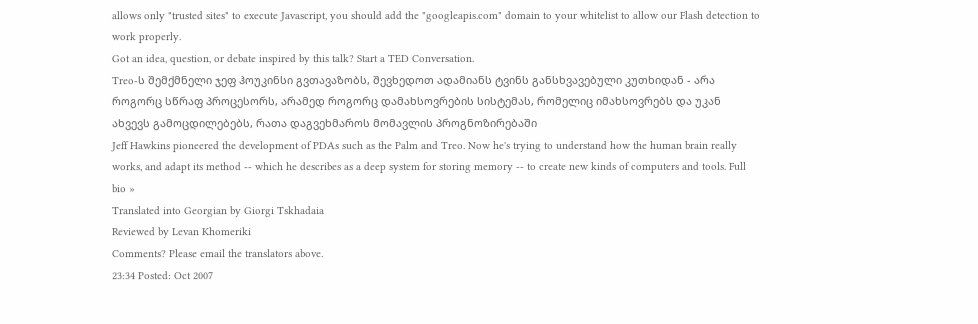allows only "trusted sites" to execute Javascript, you should add the "googleapis.com" domain to your whitelist to allow our Flash detection to work properly.
Got an idea, question, or debate inspired by this talk? Start a TED Conversation.
Treo-ს შემქმნელი ჯეფ ჰოუკინსი გვთავაზობს, შევხედოთ ადამიანს ტვინს განსხვავებული კუთხიდან - არა როგორც სწრაფ პროცესორს, არამედ როგორც დამახსოვრების სისტემას, რომელიც იმახსოვრებს და უკან ახვევს გამოცდილებებს, რათა დაგვეხმაროს მომავლის პროგნოზირებაში
Jeff Hawkins pioneered the development of PDAs such as the Palm and Treo. Now he's trying to understand how the human brain really works, and adapt its method -- which he describes as a deep system for storing memory -- to create new kinds of computers and tools. Full bio »
Translated into Georgian by Giorgi Tskhadaia
Reviewed by Levan Khomeriki
Comments? Please email the translators above.
23:34 Posted: Oct 2007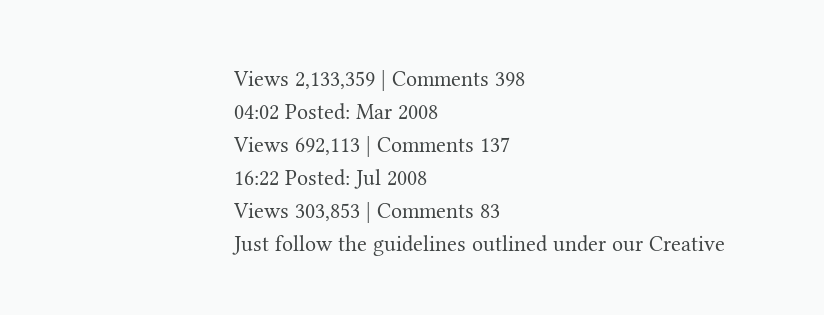Views 2,133,359 | Comments 398
04:02 Posted: Mar 2008
Views 692,113 | Comments 137
16:22 Posted: Jul 2008
Views 303,853 | Comments 83
Just follow the guidelines outlined under our Creative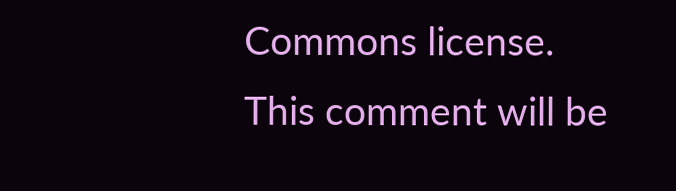Commons license.
This comment will be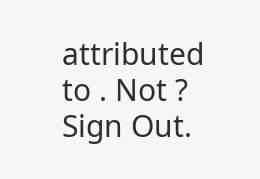attributed to . Not ? Sign Out.